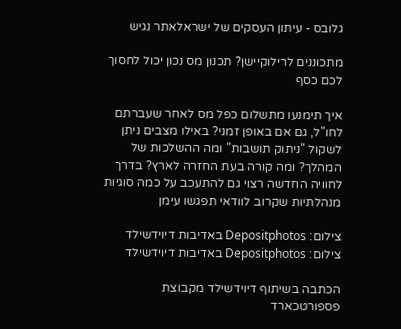גלובס - עיתון העסקים של ישראלאתר נגיש

מתכוננים לרילוקיישן? תכנון מס נכון יכול לחסוך לכם כסף

איך תימנעו מתשלום כפל מס לאחר שעברתם לחו"ל, גם אם באופן זמני? באילו מצבים ניתן לשקול "ניתוק תושבות" ומה ההשלכות של המהלך? ומה קורה בעת החזרה לארץ? בדרך לחוויה החדשה רצוי גם להתעכב על כמה סוגיות מנהלתיות שקרוב לוודאי תפגשו עימן

צילום: Depositphotos באדיבות דיוידשילד
צילום: Depositphotos באדיבות דיוידשילד

הכתבה בשיתוף דיוידשילד מקבוצת פספורטכארד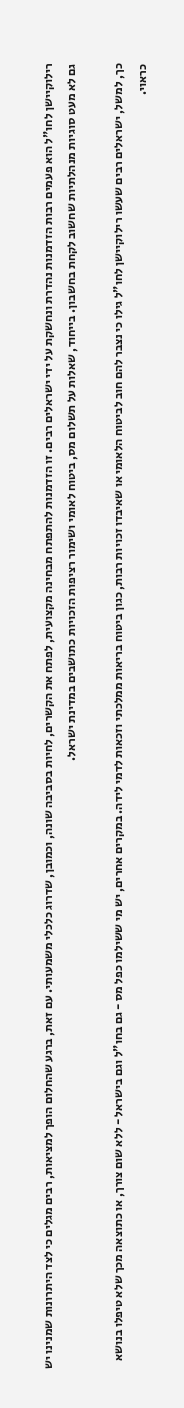רילוקיישן לחו"ל הוא פעמים רבות הזדמנות נהדרת ונחשקת על ידי ישראלים רבים. זו הזדמנות להתפתח מבחינה מקצועית, לפתח את הקשרים, לחיות בסביבה שונה, וכמובן, שדרוג כלכלי משמעותי. עם זאת, ברגע שהחלום הופך למציאות, רבים מגלים כי לצד היתרונות שמנינו יש גם לא מעט סוגיות מנהלתיות שחשוב לקחת בחשבון. בייחוד, שאלות על תשלום מס, ביטוח לאומי ושימור רציפות הזכויות כתושבים במדינת ישראל.

כך, למשל, ישראלים רבים שעשו רילוקיישן לחו"ל גילו כי נצבר להם חוב לביטוח הלאומי או שאיבדו זכויות רבות, כגון ביטוח בריאות ממלכתי וזכאות לדמי לידה. במקרים אחרים, יש מי ששילמו כפל מס - גם בחו"ל וגם בישראל - ללא שום צורך, או כתוצאה מכך שלא טיפלו בנושא כראוי.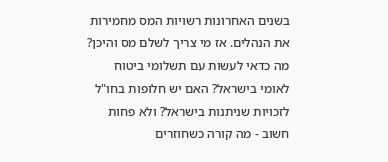בשנים האחרונות רשויות המס מחמירות את הנהלים. אז מי צריך לשלם מס והיכן? מה כדאי לעשות עם תשלומי ביטוח לאומי בישראל? האם יש חלופות בחו"ל לזכויות שניתנות בישראל? ולא פחות חשוב - מה קורה כשחוזרים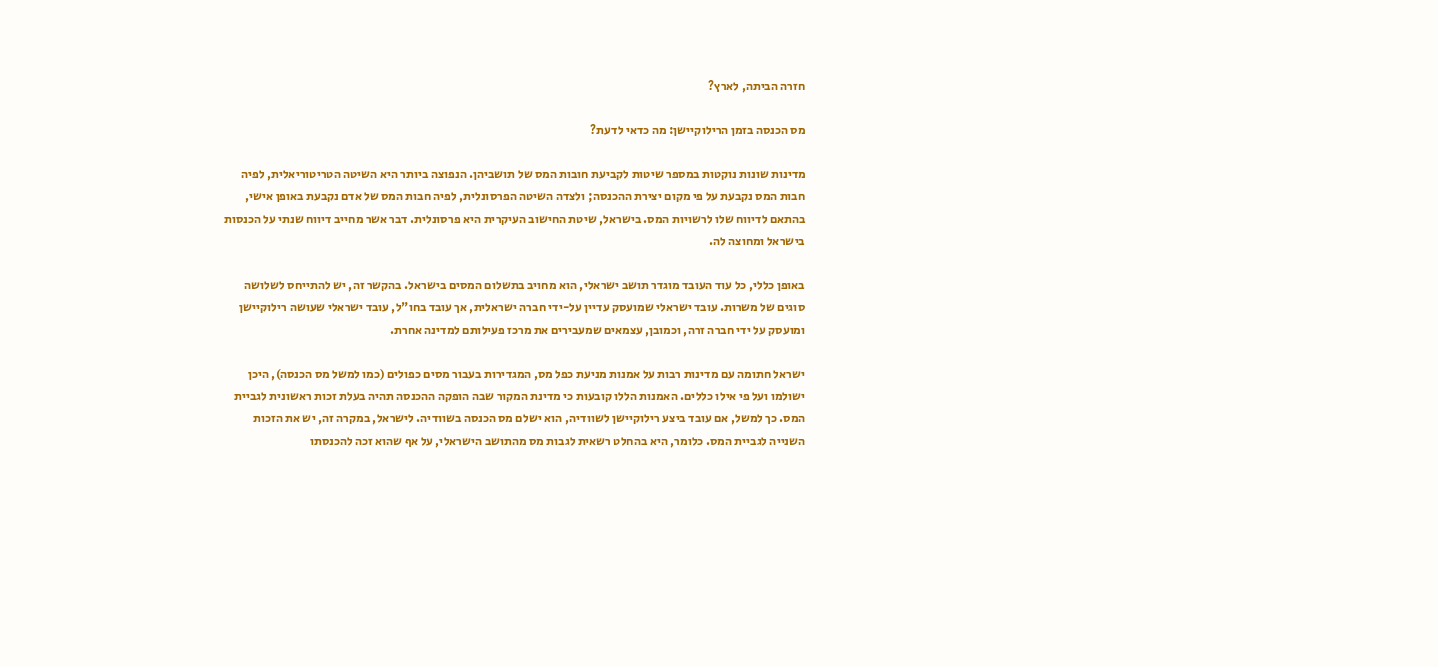חזרה הביתה, לארץ?

מס הכנסה בזמן הרילוקיישן: מה כדאי לדעת?

מדינות שונות נוקטות במספר שיטות לקביעת חובות המס של תושביהן. הנפוצה ביותר היא השיטה הטריטוריאלית, לפיה חבות המס נקבעת על פי מקום יצירת ההכנסה; ולצדה השיטה הפרסונלית, לפיה חבות המס של אדם נקבעת באופן אישי, בהתאם לדיווח שלו לרשויות המס. בישראל, שיטת החישוב העיקרית היא פרסונלית. דבר אשר מחייב דיווח שנתי על הכנסות בישראל ומחוצה לה.

באופן כללי, כל עוד העובד מוגדר תושב ישראלי, הוא מחויב בתשלום המסים בישראל. בהקשר זה, יש להתייחס לשלושה סוגים של משרות. עובד ישראלי שמועסק עדיין על-ידי חברה ישראלית, אך עובד בחו"ל, עובד ישראלי שעושה רילוקיישן ומועסק על ידי חברה זרה, וכמובן, עצמאים שמעבירים את מרכז פעילותם למדינה אחרת.

ישראל חתומה עם מדינות רבות על אמנות מניעת כפל מס, המגדירות בעבור מסים כפולים (כמו למשל מס הכנסה), היכן ישולמו ועל פי אילו כללים. האמנות הללו קובעות כי מדינת המקור שבה הופקה ההכנסה תהיה בעלת זכות ראשונית לגביית המס. כך למשל, אם עובד ביצע רילוקיישן לשוודיה, הוא ישלם מס הכנסה בשוודיה. לישראל, במקרה זה, יש את הזכות השנייה לגביית המס. כלומר, היא בהחלט רשאית לגבות מס מהתושב הישראלי, על אף שהוא זכה להכנסתו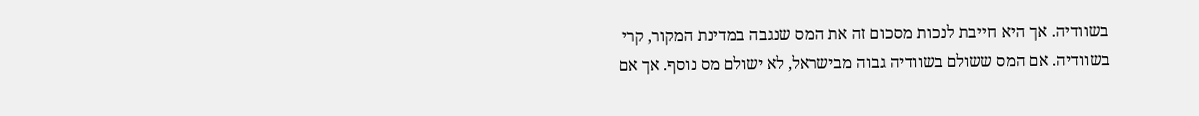בשוודיה. אך היא חייבת לנכות מסכום זה את המס שנגבה במדינת המקור, קרי בשוודיה. אם המס ששולם בשוודיה גבוה מבישראל, לא ישולם מס נוסף. אך אם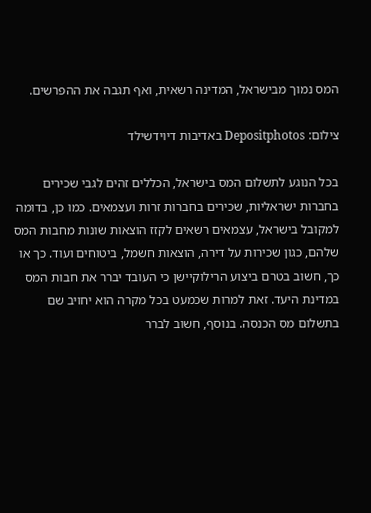המס נמוך מבישראל, המדינה רשאית, ואף תגבה את ההפרשים.

צילום: Depositphotos באדיבות דיוידשילד

בכל הנוגע לתשלום המס בישראל, הכללים זהים לגבי שכירים בחברות ישראליות, שכירים בחברות זרות ועצמאים. כמו כן, בדומה למקובל בישראל, עצמאים רשאים לקזז הוצאות שונות מחבות המס שלהם, כגון שכירות על דירה, הוצאות חשמל, ביטוחים ועוד. כך או כך, חשוב בטרם ביצוע הרילוקיישן כי העובד יברר את חבות המס במדינת היעד. זאת למרות שכמעט בכל מקרה הוא יחויב שם בתשלום מס הכנסה. בנוסף, חשוב לברר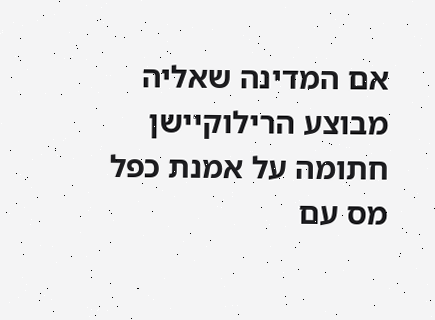אם המדינה שאליה מבוצע הרילוקיישן חתומה על אמנת כפל מס עם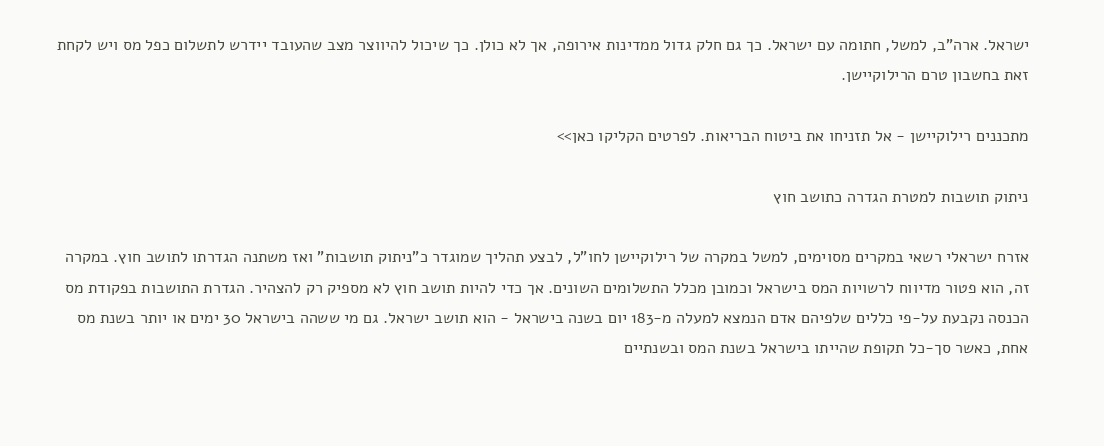ישראל. ארה"ב, למשל, חתומה עם ישראל. כך גם חלק גדול ממדינות אירופה, אך לא כולן. כך שיכול להיווצר מצב שהעובד יידרש לתשלום כפל מס ויש לקחת זאת בחשבון טרם הרילוקיישן.

מתכננים רילוקיישן - אל תזניחו את ביטוח הבריאות. לפרטים הקליקו כאן>>

ניתוק תושבות למטרת הגדרה כתושב חוץ

אזרח ישראלי רשאי במקרים מסוימים, למשל במקרה של רילוקיישן לחו"ל, לבצע תהליך שמוגדר כ"ניתוק תושבות" ואז משתנה הגדרתו לתושב חוץ. במקרה זה, הוא פטור מדיווח לרשויות המס בישראל וכמובן מכלל התשלומים השונים. אך כדי להיות תושב חוץ לא מספיק רק להצהיר. הגדרת התושבות בפקודת מס הכנסה נקבעת על-פי כללים שלפיהם אדם הנמצא למעלה מ-183 יום בשנה בישראל - הוא תושב ישראל. גם מי ששהה בישראל 30 ימים או יותר בשנת מס אחת, כאשר סך-כל תקופת שהייתו בישראל בשנת המס ובשנתיים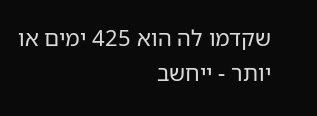שקדמו לה הוא 425 ימים או יותר - ייחשב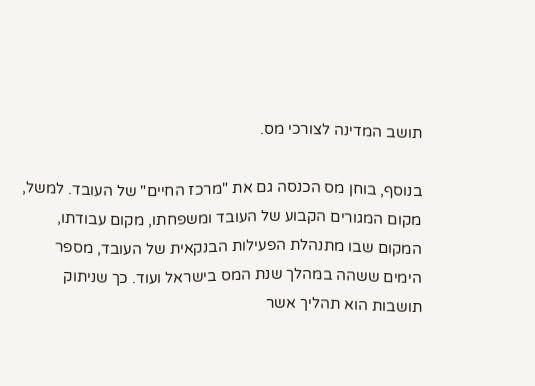תושב המדינה לצורכי מס.

בנוסף, בוחן מס הכנסה גם את "מרכז החיים" של העובד. למשל, מקום המגורים הקבוע של העובד ומשפחתו, מקום עבודתו, המקום שבו מתנהלת הפעילות הבנקאית של העובד, מספר הימים ששהה במהלך שנת המס בישראל ועוד. כך שניתוק תושבות הוא תהליך אשר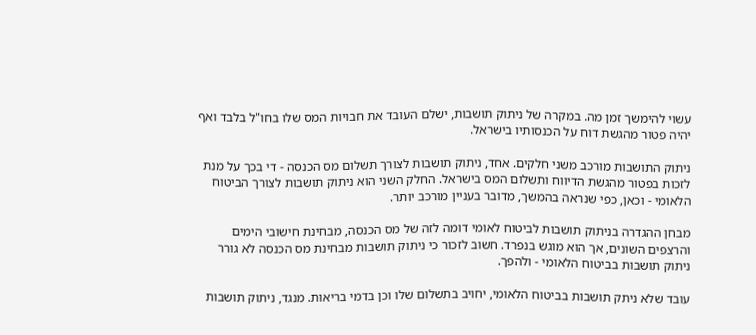עשוי להימשך זמן מה. במקרה של ניתוק תושבות, ישלם העובד את חבויות המס שלו בחו"ל בלבד ואף יהיה פטור מהגשת דוח על הכנסותיו בישראל.

ניתוק התושבות מורכב משני חלקים. אחד, ניתוק תושבות לצורך תשלום מס הכנסה - די בכך על מנת לזכות בפטור מהגשת הדיווח ותשלום המס בישראל. החלק השני הוא ניתוק תושבות לצורך הביטוח הלאומי - וכאן, כפי שנראה בהמשך, מדובר בעניין מורכב יותר.

מבחן ההגדרה בניתוק תושבות לביטוח לאומי דומה לזה של מס הכנסה, מבחינת חישובי הימים והרצפים השונים, אך הוא מוגש בנפרד. חשוב לזכור כי ניתוק תושבות מבחינת מס הכנסה לא גורר ניתוק תושבות בביטוח הלאומי - ולהפך.

עובד שלא ניתק תושבות בביטוח הלאומי, יחויב בתשלום שלו וכן בדמי בריאות. מנגד, ניתוק תושבות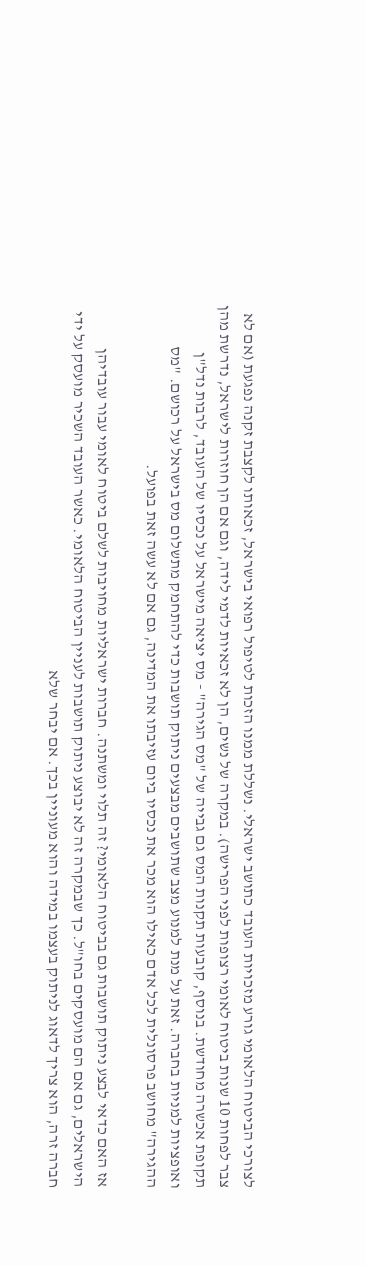לצורכי הביטוח הלאומי גורע מזכויות העובד כתושב ישראלי. נשללת ממנו הזכות לטיפול רפואי בישראל, זכאותו לקצבת זקנה נפגעת (אם לא צבר לפחות 10 שנות ביטוח לאומי רצופות לפני הפרישה). במקרה של נשים, הן לא זכאיות לדמי לידה, וגם אם הן חוזרות לישראל, נדרשת מהן תקופת אכשרה מחודשת. בנוסף, קובעות תקנות המס גם גבייה של "מס הגירה" - מס יציאה מישראל על נכסיו של העובד, לרבות נדל"ן ואופציות למניות בחברה. זאת על מנת למנוע מצב שתושבים מבצעים ניתוק תושבות כדי להתחמק מתשלום מס בישראל על רכושם. "מס ההגירה" מחושב פרסונלית לכל אדם כאילו הוא מכר את נכסיו ביום עזיבתו את המדינה, גם אם לא עשה זאת בפועל.

אז האם כדאי לבצע ניתוק תושבות גם בביטוח הלאומי? זה תלוי ומשתנה. חברות ישראליות מחויבות לשלם ביטוח לאומי עבור עובדיהן הישראלים, גם אם הם מועסקים בחו"ל. כך שבמקרה זה לא יבוצע ניתוק תושבות לעניין הביטוח הלאומי. כאשר העובד השכיר מועסק על ידי חברה זרה, הוא צריך לדאוג לניתוק בעצמו במידה והוא מעוניין בכך. אם יבחר שלא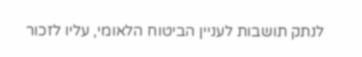לנתק תושבות לעניין הביטוח הלאומי, עליו לזכור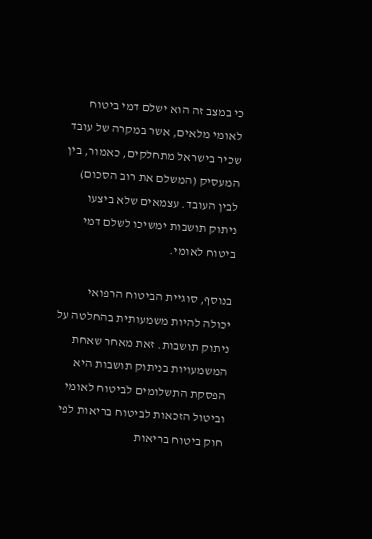כי במצב זה הוא ישלם דמי ביטוח לאומי מלאים, אשר במקרה של עובד שכיר בישראל מתחלקים, כאמור, בין המעסיק (המשלם את רוב הסכום) לבין העובד. עצמאים שלא ביצעו ניתוק תושבות ימשיכו לשלם דמי ביטוח לאומי.

בנוסף, סוגיית הביטוח הרפואי יכולה להיות משמעותית בהחלטה על ניתוק תושבות. זאת מאחר שאחת המשמעויות בניתוק תושבות היא הפסקת התשלומים לביטוח לאומי וביטול הזכאות לביטוח בריאות לפי חוק ביטוח בריאות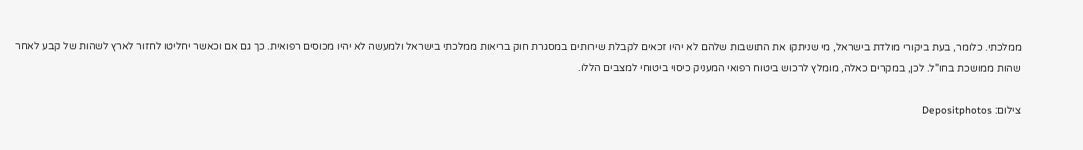ממלכתי. כלומר, בעת ביקורי מולדת בישראל, מי שניתקו את התושבות שלהם לא יהיו זכאים לקבלת שירותים במסגרת חוק בריאות ממלכתי בישראל ולמעשה לא יהיו מכוסים רפואית. כך גם אם וכאשר יחליטו לחזור לארץ לשהות של קבע לאחר שהות ממושכת בחו"ל. לכן, במקרים כאלה, מומלץ לרכוש ביטוח רפואי המעניק כיסוי ביטוחי למצבים הללו.

צילום: Depositphotos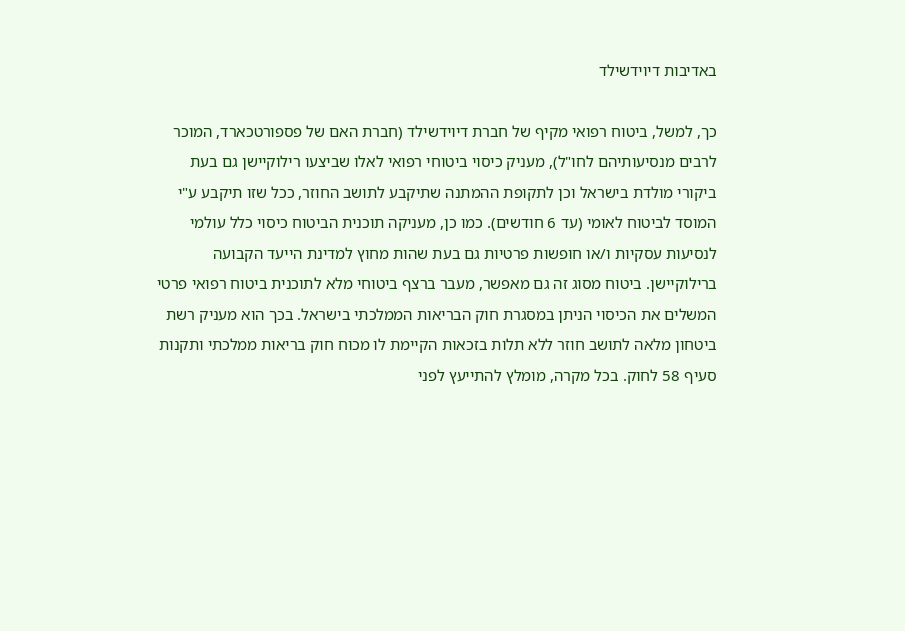באדיבות דיוידשילד

כך, למשל, ביטוח רפואי מקיף של חברת דיוידשילד (חברת האם של פספורטכארד, המוכר לרבים מנסיעותיהם לחו"ל), מעניק כיסוי ביטוחי רפואי לאלו שביצעו רילוקיישן גם בעת ביקורי מולדת בישראל וכן לתקופת ההמתנה שתיקבע לתושב החוזר, ככל שזו תיקבע ע"י המוסד לביטוח לאומי (עד 6 חודשים). כמו כן, מעניקה תוכנית הביטוח כיסוי כלל עולמי לנסיעות עסקיות ו/או חופשות פרטיות גם בעת שהות מחוץ למדינת הייעד הקבועה ברילוקיישן. ביטוח מסוג זה גם מאפשר, מעבר ברצף ביטוחי מלא לתוכנית ביטוח רפואי פרטי המשלים את הכיסוי הניתן במסגרת חוק הבריאות הממלכתי בישראל. בכך הוא מעניק רשת ביטחון מלאה לתושב חוזר ללא תלות בזכאות הקיימת לו מכוח חוק בריאות ממלכתי ותקנות סעיף 58 לחוק. בכל מקרה, מומלץ להתייעץ לפני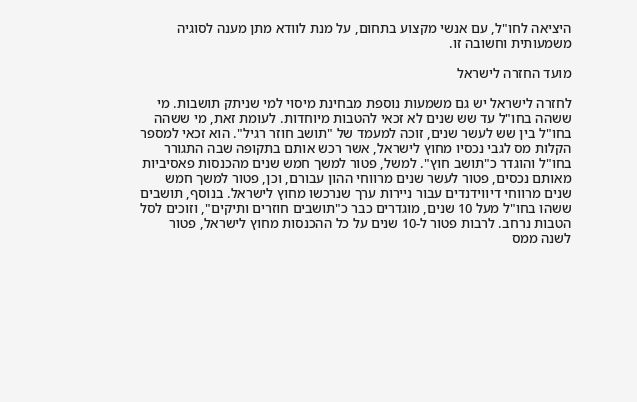היציאה לחו"ל, עם אנשי מקצוע בתחום, על מנת לוודא מתן מענה לסוגיה משמעותית וחשובה זו.

מועד החזרה לישראל

לחזרה לישראל יש גם משמעות נוספת מבחינת מיסוי למי שניתק תושבות. מי ששהה בחו"ל עד שש שנים לא זכאי להטבות מיוחדות. לעומת זאת, מי ששהה בחו"ל בין שש לעשר שנים, זוכה למעמד של "תושב חוזר רגיל". הוא זכאי למספר הקלות מס לגבי נכסיו מחוץ לישראל, אשר רכש אותם בתקופה שבה התגורר בחו"ל והוגדר כ"תושב חוץ". למשל, פטור למשך חמש שנים מהכנסות פאסיביות מאותם נכסים, פטור לעשר שנים מרווחי ההון עבורם, וכן, פטור למשך חמש שנים מרווחי דיווידנדים עבור ניירות ערך שנרכשו מחוץ לישראל. בנוסף, תושבים ששהו בחו"ל מעל 10 שנים, מוגדרים כבר כ"תושבים חוזרים ותיקים", וזוכים לסל הטבות נרחב. לרבות פטור ל-10 שנים על כל ההכנסות מחוץ לישראל, פטור לשנה ממס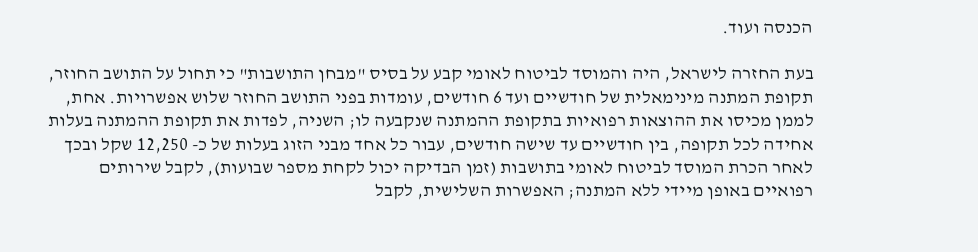הכנסה ועוד.

בעת החזרה לישראל, היה והמוסד לביטוח לאומי קבע על בסיס "מבחן התושבות" כי תחול על התושב החוזר, תקופת המתנה מינימאלית של חודשיים ועד 6 חודשים, עומדות בפני התושב החוזר שלוש אפשרויות. אחת, לממן מכיסו את ההוצאות רפואיות בתקופת ההמתנה שנקבעה לו; השניה, לפדות את תקופת ההמתנה בעלות אחידה לכל תקופה, בין חודשיים עד שישה חודשים, עבור כל אחד מבני הזוג בעלות של כ- 12,250 שקל ובכך לאחר הכרת המוסד לביטוח לאומי בתושבות (זמן הבדיקה יכול לקחת מספר שבועות), לקבל שירותים רפואיים באופן מיידי ללא המתנה; האפשרות השלישית, לקבל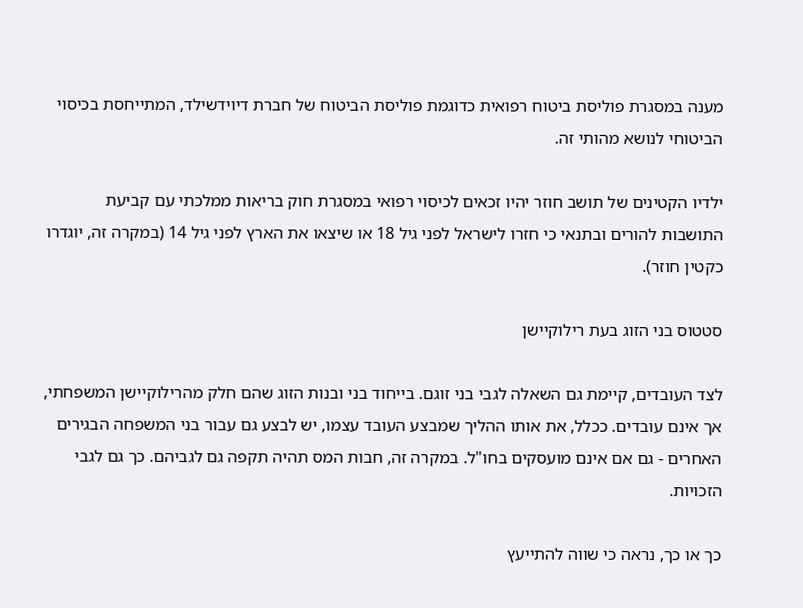מענה במסגרת פוליסת ביטוח רפואית כדוגמת פוליסת הביטוח של חברת דיוידשילד, המתייחסת בכיסוי הביטוחי לנושא מהותי זה.

ילדיו הקטינים של תושב חוזר יהיו זכאים לכיסוי רפואי במסגרת חוק בריאות ממלכתי עם קביעת התושבות להורים ובתנאי כי חזרו לישראל לפני גיל 18 או שיצאו את הארץ לפני גיל 14 (במקרה זה, יוגדרו כקטין חוזר).

סטטוס בני הזוג בעת רילוקיישן

לצד העובדים, קיימת גם השאלה לגבי בני זוגם. בייחוד בני ובנות הזוג שהם חלק מהרילוקיישן המשפחתי, אך אינם עובדים. ככלל, את אותו ההליך שמבצע העובד עצמו, יש לבצע גם עבור בני המשפחה הבגירים האחרים - גם אם אינם מועסקים בחו"ל. במקרה זה, חבות המס תהיה תקפה גם לגביהם. כך גם לגבי הזכויות.

כך או כך, נראה כי שווה להתייעץ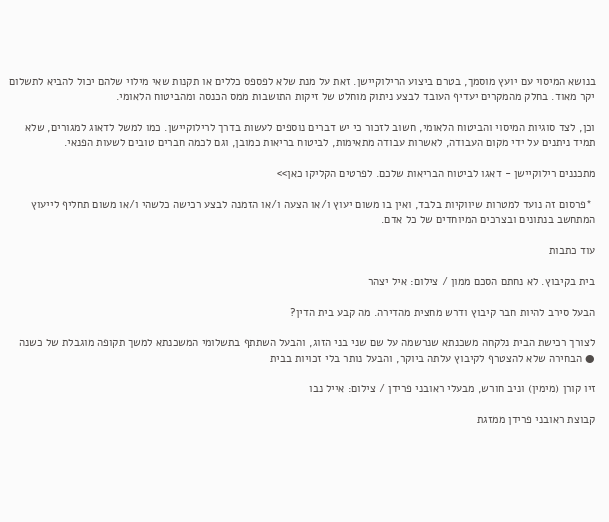בנושא המיסוי עם יועץ מוסמך, בטרם ביצוע הרילוקיישן. זאת על מנת שלא לפספס כללים או תקנות שאי מילוי שלהם יכול להביא לתשלום יקר מאוד. בחלק מהמקרים יעדיף העובד לבצע ניתוק מוחלט של זיקות התושבות ממס הכנסה ומהביטוח הלאומי.

וכן, לצד סוגיות המיסוי והביטוח הלאומי, חשוב לזכור כי יש דברים נוספים לעשות בדרך לרילוקיישן. כמו למשל לדאוג למגורים, שלא תמיד ניתנים על ידי מקום העבודה, לאשרות עבודה מתאימות, לביטוח בריאות כמובן, וגם לכמה חברים טובים לשעות הפנאי.

מתכננים רילוקיישן - דאגו לביטוח הבריאות שלכם. לפרטים הקליקו כאן>>

 *פרסום זה נועד למטרות שיווקיות בלבד, ואין בו משום יעוץ ו/או הצעה ו/או הזמנה לבצע רכישה כלשהי ו/או משום תחליף לייעוץ המתחשב בנתונים ובצרכים המיוחדים של כל אדם.

עוד כתבות

בית בקיבוץ. לא נחתם הסכם ממון / צילום: איל יצהר

הבעל סירב להיות חבר קיבוץ ודרש מחצית מהדירה. מה קבע בית הדין?

לצורך רכישת הבית נלקחה משכנתא שנרשמה על שם שני בני הזוג, והבעל השתתף בתשלומי המשכנתא למשך תקופה מוגבלת של כשנה ● הבחירה שלא להצטרף לקיבוץ עלתה ביוקר, והבעל נותר בלי זכויות בבית

זיו קורן (מימין) וניב חורש, מבעלי ראובני פרידן / צילום: אייל נבו

קבוצת ראובני פרידן ממזגת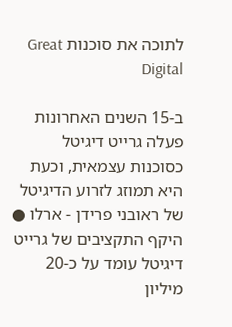לתוכה את סוכנות Great Digital

ב-15 השנים האחרונות פעלה גרייט דיגיטל כסוכנות עצמאית, וכעת היא תמוזג לזרוע הדיגיטל של ראובני פרידן - ארלו ● היקף התקציבים של גרייט דיגיטל עומד על כ-20 מיליון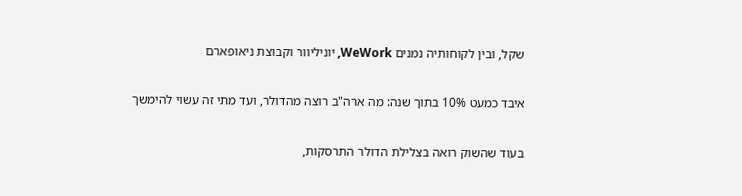שקל, ובין לקוחותיה נמנים WeWork, יוניליוור וקבוצת ניאופארם

איבד כמעט 10% בתוך שנה: מה ארה"ב רוצה מהדולר, ועד מתי זה עשוי להימשך

בעוד שהשוק רואה בצלילת הדולר התרסקות,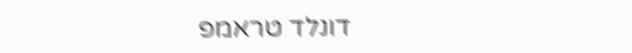דונלד טראמפ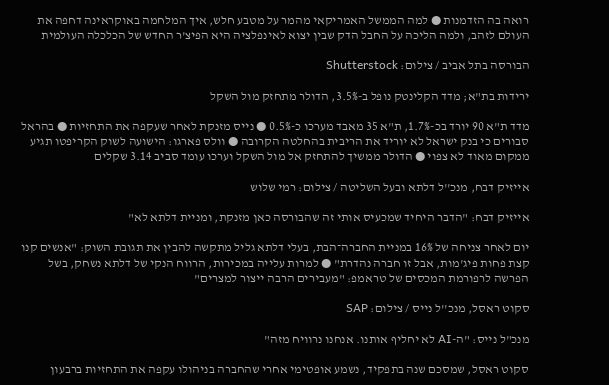רואה בה הזדמנות ● למה הממשל האמריקאי מהמר על מטבע חלש, איך המלחמה באוקראינה דחפה את העולם לזהב, ולמה הליכה על החבל הדק שבין יצוא לאינפלציה היא הפיצ'ר החדש של הכלכלה העולמית

הבורסה בתל אביב / צילום: Shutterstock

ירידות בת"א; מדד הקלינטק נופל ב-3.5%, הדולר מתחזק מול השקל

מדד ת"א 90 יורד בכ-1.7%, ת"א 35 מאבד מערכו כ-0.5% ● נייס מזנקת לאחר שעקפה את התחזיות ● בהראל סבורים כי בנק ישראל לא יוריד את הריבית בהחלטה הקרובה ● וולס פארגו: הישועה לשוק הקריפטו תגיע ממקום מאוד לא צפוי ● הדולר ממשיך להתחזק אל מול השקל וערכו עומד סביב 3.14 שקלים

אייזיק דבח, מנכ''ל דלתא ובעל השליטה / צילום: רמי שלוש

אייזיק דבח: "הדבר היחיד שמכעיס אותי זה שהבורסה כאן מזנקת, ומניית דלתא לא"

יום לאחר צניחה של 16% במניית החברה־הבת, בעלי דלתא גליל מתקשה להבין את תגובת השוק: "אנשים קנו קצת פחות פיג'מות, אבל זו חברה נהדרת" ● למרות עלייה במכירות, הרווח הנקי של דלתא נשחק, בשל הפרשה לרפורמת המכסים של טראמפ: "מעבירים הרבה ייצור למצרים"

סקוט ראסל, מנכ''ל נייס / צילום: SAP

מנכ"ל נייס: "ה-AI לא יחליף אותנו. אנחנו נרוויח מזה"

סקוט ראסל, שמסכם שנה בתפקיד, נשמע אופטימי אחרי שהחברה בניהולו עקפה את התחזיות ברבעון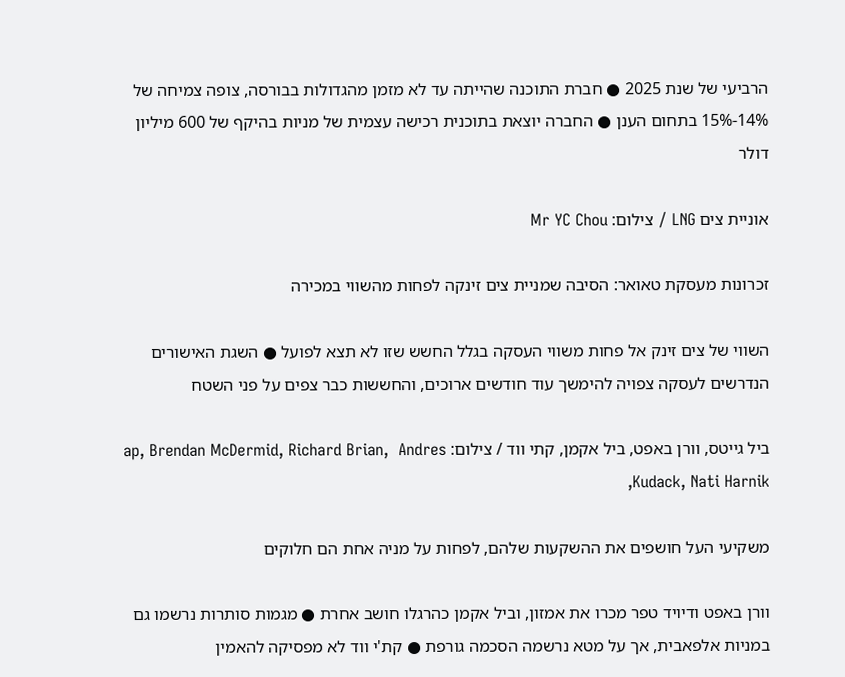הרביעי של שנת 2025 ● חברת התוכנה שהייתה עד לא מזמן מהגדולות בבורסה, צופה צמיחה של 14%-15% בתחום הענן ● החברה יוצאת בתוכנית רכישה עצמית של מניות בהיקף של 600 מיליון דולר

אוניית צים LNG / צילום: Mr YC Chou

זכרונות מעסקת טאואר: הסיבה שמניית צים זינקה לפחות מהשווי במכירה

השווי של צים זינק אל פחות משווי העסקה בגלל החשש שזו לא תצא לפועל ● השגת האישורים הנדרשים לעסקה צפויה להימשך עוד חודשים ארוכים, והחששות כבר צפים על פני השטח

ביל גייטס, וורן באפט, ביל אקמן, קתי ווד / צילום: ap, Brendan McDermid, Richard Brian,  Andres Kudack, Nati Harnik,

משקיעי העל חושפים את ההשקעות שלהם, לפחות על מניה אחת הם חלוקים

וורן באפט ודיויד טפר מכרו את אמזון, וביל אקמן כהרגלו חושב אחרת ● מגמות סותרות נרשמו גם במניות אלפאבית, אך על מטא נרשמה הסכמה גורפת ● קת'י ווד לא מפסיקה להאמין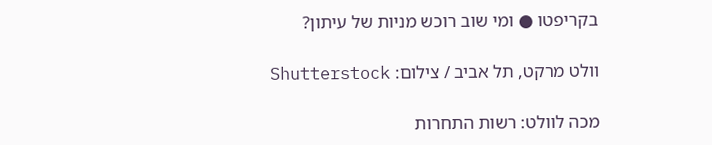בקריפטו ● ומי שוב רוכש מניות של עיתון?

וולט מרקט, תל אביב / צילום: Shutterstock

מכה לוולט: רשות התחרות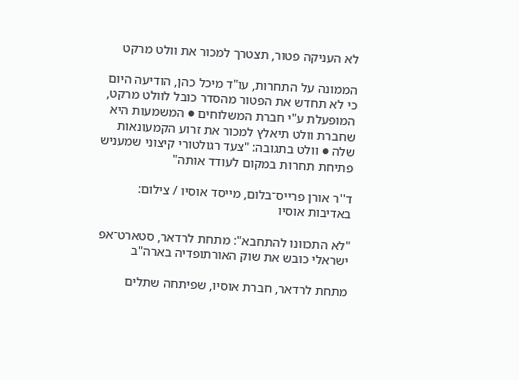לא העניקה פטור, תצטרך למכור את וולט מרקט

הממונה על התחרות, עו"ד מיכל כהן, הודיעה היום כי לא תחדש את הפטור מהסדר כובל לוולט מרקט, המופעלת ע"י חברת המשלוחים ● המשמעות היא שחברת וולט תיאלץ למכור את זרוע הקמעונאות שלה ● וולט בתגובה: "צעד רגולטורי קיצוני שמעניש פתיחת תחרות במקום לעודד אותה"

ד''ר אורן פרייס־בלום, מייסד אוסיו / צילום: באדיבות אוסיו

"לא התכוונו להתחבא": מתחת לרדאר, סטארט־אפ ישראלי כובש את שוק האורתופדיה בארה"ב

מתחת לרדאר, חברת אוסיו, שפיתחה שתלים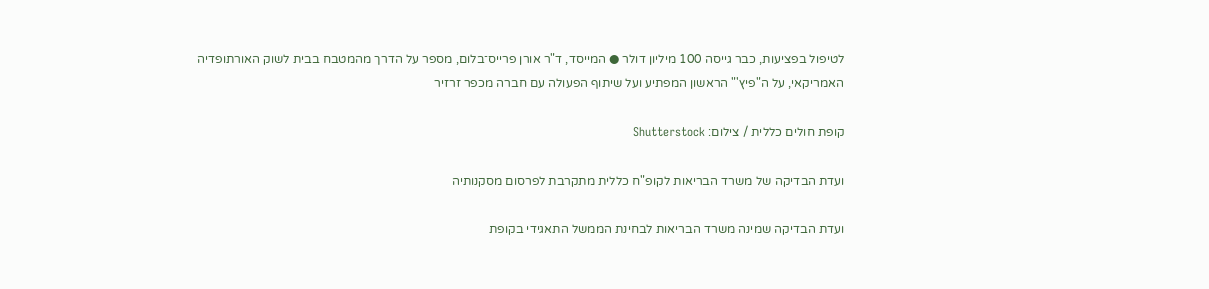לטיפול בפציעות, כבר גייסה 100 מיליון דולר ● המייסד, ד"ר אורן פרייס־בלום, מספר על הדרך מהמטבח בבית לשוק האורתופדיה האמריקאי, על ה"פיץ'" הראשון המפתיע ועל שיתוף הפעולה עם חברה מכפר זרזיר

קופת חולים כללית / צילום: Shutterstock

ועדת הבדיקה של משרד הבריאות לקופ"ח כללית מתקרבת לפרסום מסקנותיה

ועדת הבדיקה שמינה משרד הבריאות לבחינת הממשל התאגידי בקופת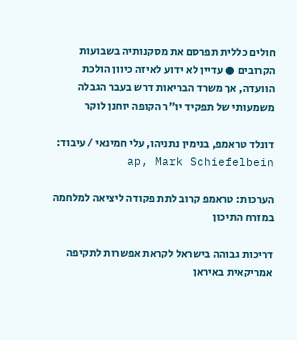חולים כללית תפרסם את מסקנותיה בשבועות הקרובים ● עדיין לא ידוע לאיזה כיוון הולכת הוועדה, אך משרד הבריאות דרש בעבר הגבלה משמעותי של תפקיד יו"ר הקופה יוחנן לוקר

דונלד טראמפ, בנימין נתניהו, עלי חמינאי / עיבוד: ap, Mark Schiefelbein

הערכות: טראמפ קרוב לתת פקודה ליציאה למלחמה במזרח התיכון

דריכות גבוהה בישראל לקראת אפשרות לתקיפה אמריקאית באיראן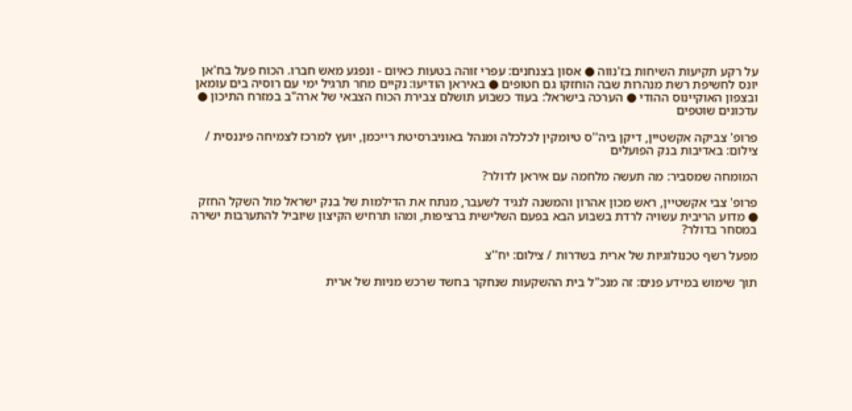על רקע תקיעות השיחות בז'נווה ● אסון בצנחנים: עפרי זוהה בטעות כאיום - ונפגע מאש חברו. הכוח פעל בח'אן יונס לחשיפת רשת מנהרות שבה הוחזקו גם חטופים ● באיראן הודיעו: נקיים מחר תרגיל ימי עם רוסיה בים עומאן ובצפון האוקיינוס ההודי ● הערכה בישראל: בעוד כשבוע תושלם צבירת הכוח הצבאי של ארה"ב במזרח התיכון ● עדכונים שוטפים

פרופ' צביקה אקשטיין, דיקן ביה''ס טיומקין לכלכלה ומנהל באוניברסיטת רייכמן, יועץ למרכז לצמיחה פיננסית / צילום: באדיבות בנק הפועלים

המומחה שמסביר: מה תעשה מלחמה עם איראן לדולר?

פרופ' צבי אקשטיין, ראש מכון אהרון והמשנה לנגיד לשעבר, מנתח את הדילמות של בנק ישראל מול השקל החזק ● מדוע הריבית עשויה לרדת בשבוע הבא בפעם השלישית ברציפות, ומהו תרחיש הקיצון שיוביל להתערבות ישירה במסחר בדולר?

מפעל רשף טכנולוגיות של ארית בשדרות / צילום: יח''צ

תוך שימוש במידע פנים: זה מנכ"ל בית ההשקעות שנחקר בחשד שרכש מניות של ארית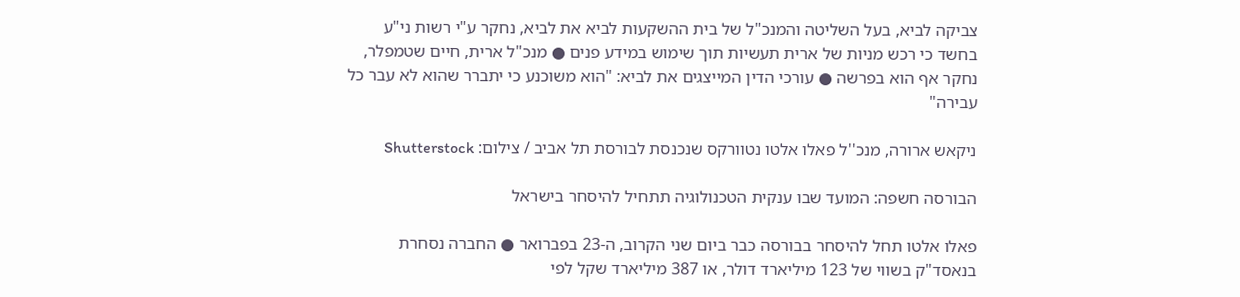צביקה לביא, בעל השליטה והמנכ"ל של בית ההשקעות לביא את לביא, נחקר ע"י רשות ני"ע בחשד כי רכש מניות של ארית תעשיות תוך שימוש במידע פנים ● מנכ"ל ארית, חיים שטמפלר, נחקר אף הוא בפרשה ● עורכי הדין המייצגים את לביא: "הוא משוכנע כי יתברר שהוא לא עבר כל עבירה"

ניקאש ארורה, מנכ''ל פאלו אלטו נטוורקס שנכנסת לבורסת תל אביב / צילום: Shutterstock

הבורסה חשפה: המועד שבו ענקית הטכנולוגיה תתחיל להיסחר בישראל

פאלו אלטו תחל להיסחר בבורסה כבר ביום שני הקרוב, ה-23 בפברואר ● החברה נסחרת בנאסד"ק בשווי של 123 מיליארד דולר, או 387 מיליארד שקל לפי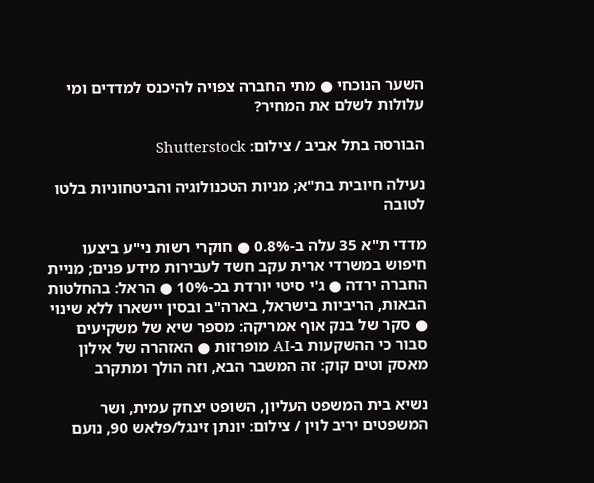השער הנוכחי ● מתי החברה צפויה להיכנס למדדים ומי עלולות לשלם את המחיר?

הבורסה בתל אביב / צילום: Shutterstock

נעילה חיובית בת"א; מניות הטכנולוגיה והביטחוניות בלטו לטובה

מדדי ת"א 35 עלה ב-0.8% ● חוקרי רשות ני"ע ביצעו חיפוש במשרדי ארית עקב חשד לעבירות מידע פנים; מניית החברה ירדה ● ג'י סיטי יורדת בכ-10% ● הראל: בהחלטות הבאות, הריביות בישראל, בארה"ב ובסין יישארו ללא שינוי ● סקר של בנק אוף אמריקה: מספר שיא של משקיעים סבור כי ההשקעות ב-AI מופרזות ● האזהרה של אילון מאסק וטים קוק: זה המשבר הבא, וזה הולך ומתקרב

נשיא בית המשפט העליון, השופט יצחק עמית, ושר המשפטים יריב לוין / צילום: יונתן זינגל/פלאש 90, נועם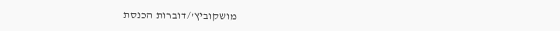מושקוביץ'/דוברות הכנסת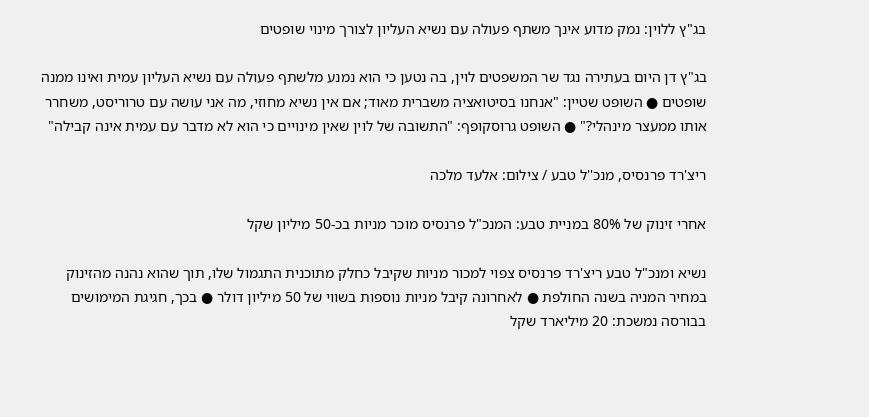בג"ץ ללוין: נמק מדוע אינך משתף פעולה עם נשיא העליון לצורך מינוי שופטים

בג"ץ דן היום בעתירה נגד שר המשפטים לוין, בה נטען כי הוא נמנע מלשתף פעולה עם נשיא העליון עמית ואינו ממנה שופטים ● השופט שטיין: "אנחנו בסיטואציה משברית מאוד; אם אין נשיא מחוזי, מה אני עושה עם טרוריסט, משחרר אותו ממעצר מינהלי?" ● השופט גרוסקופף: "התשובה של לוין שאין מינויים כי הוא לא מדבר עם עמית אינה קבילה"

ריצ'רד פרנסיס, מנכ''ל טבע / צילום: אלעד מלכה

אחרי זינוק של 80% במניית טבע: המנכ"ל פרנסיס מוכר מניות בכ-50 מיליון שקל

נשיא ומנכ"ל טבע ריצ'רד פרנסיס צפוי למכור מניות שקיבל כחלק מתוכנית התגמול שלו, תוך שהוא נהנה מהזינוק במחיר המניה בשנה החולפת ● לאחרונה קיבל מניות נוספות בשווי של 50 מיליון דולר ● בכך, חגיגת המימושים בבורסה נמשכת: 20 מיליארד שקל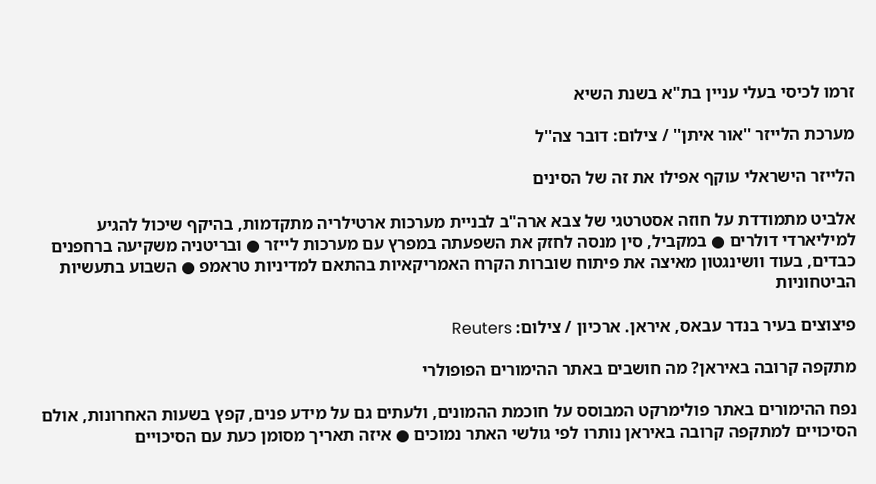זרמו לכיסי בעלי עניין בת"א בשנת השיא

מערכת הלייזר ''אור איתן'' / צילום: דובר צה''ל

הלייזר הישראלי עוקף אפילו את זה של הסינים

אלביט מתמודדת על חוזה אסטרטגי של צבא ארה"ב לבניית מערכות ארטילריה מתקדמות, בהיקף שיכול להגיע למיליארדי דולרים ● במקביל, סין מנסה לחזק את השפעתה במפרץ עם מערכות לייזר ● ובריטניה משקיעה ברחפנים כבדים, בעוד וושינגטון מאיצה את פיתוח שוברות הקרח האמריקאיות בהתאם למדיניות טראמפ ● השבוע בתעשיות הביטחוניות

פיצוצים בעיר בנדר עבאס, איראן. ארכיון / צילום: Reuters

מתקפה קרובה באיראן? מה חושבים באתר ההימורים הפופולרי

נפח ההימורים באתר פולימרקט המבוסס על חוכמת ההמונים, ולעתים גם על מידע פנים, קפץ בשעות האחרונות, אולם הסיכויים למתקפה קרובה באיראן נותרו לפי גולשי האתר נמוכים ● איזה תאריך מסומן כעת עם הסיכויים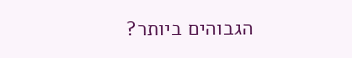הגבוהים ביותר?